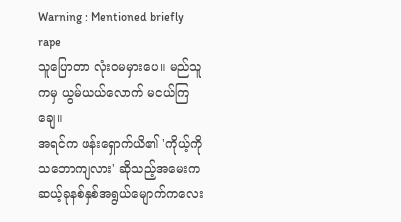Warning : Mentioned briefly rape
သူပြောတာ လုံးဝမမှားပေ။ မည်သူကမှ ယွမ်ယယ်လောက် မငယ်ကြချေ။
အရင်က ဖန်းရှောက်ယိ၏ 'ကိုယ့်ကိုသဘောကျလား' ဆိုသည့်အမေးက ဆယ့်ခုနစ်နှစ်အရွယ်မျောက်ကလေး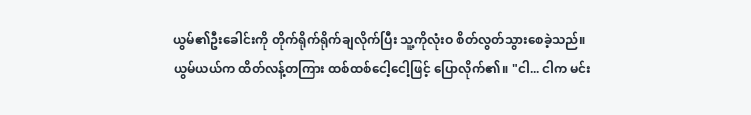ယွမ်၏ဦးခေါင်းကို တိုက်ရိုက်ရိုက်ချလိုက်ပြီး သူ့ကိုလုံးဝ စိတ်လွတ်သွားစေခဲ့သည်။
ယွမ်ယယ်က ထိတ်လန့်တကြား ထစ်ထစ်ငေါ့ငေါ့ဖြင့် ပြောလိုက်၏။ "ငါ... ငါက မင်း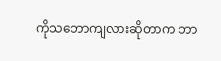ကိုသဘောကျလားဆိုတာက ဘာ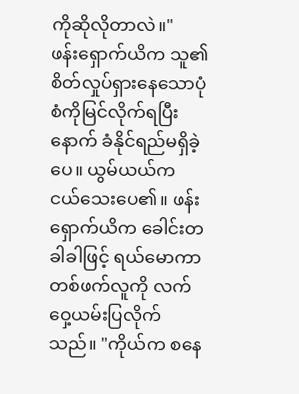ကိုဆိုလိုတာလဲ။"
ဖန်းရှောက်ယိက သူ၏စိတ်လှုပ်ရှားနေသောပုံစံကိုမြင်လိုက်ရပြီးနောက် ခံနိုင်ရည်မရှိခဲ့ပေ။ ယွမ်ယယ်က ငယ်သေးပေ၏။ ဖန်းရှောက်ယိက ခေါင်းတခါခါဖြင့် ရယ်မောကာ တစ်ဖက်လူကို လက်ဝှေ့ယမ်းပြလိုက်သည်။ "ကိုယ်က စနေ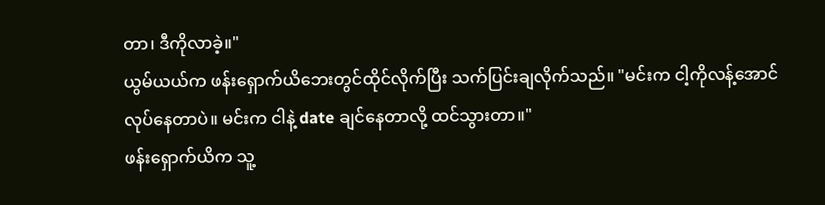တာ၊ ဒီကိုလာခဲ့။"
ယွမ်ယယ်က ဖန်းရှောက်ယိဘေးတွင်ထိုင်လိုက်ပြီး သက်ပြင်းချလိုက်သည်။ "မင်းက ငါ့ကိုလန့်အောင်လုပ်နေတာပဲ။ မင်းက ငါနဲ့ date ချင်နေတာလို့ ထင်သွားတာ။"
ဖန်းရှောက်ယိက သူ့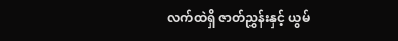လက်ထဲရှိ ဇာတ်ညွှန်းနှင့် ယွမ်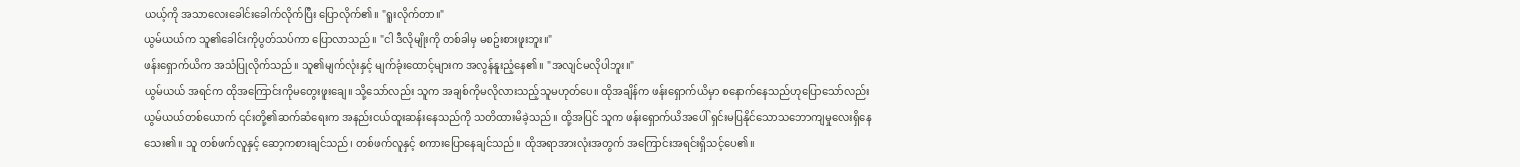ယယ့်ကို အသာလေးခေါင်းခေါက်လိုက်ပြီး ပြောလိုက်၏။ "ရူးလိုက်တာ။"
ယွမ်ယယ်က သူ၏ခေါင်းကိုပွတ်သပ်ကာ ပြောလာသည်။ "ငါ ဒီလိုမျိုးကို တစ်ခါမှ မစဥ်းစားဖူးဘူး။"
ဖန်းရှောက်ယိက အသံပြုလိုက်သည်။ သူ၏မျက်လုံးနှင့် မျက်ခုံးထောင့်များက အလွန်နူးညံ့နေ၏။ "အလျင်မလိုပါဘူး။"
ယွမ်ယယ် အရင်က ထိုအကြောင်းကိုမတွေးဖူးချေ။ သို့သော်လည်း သူက အချစ်ကိုမလိုလားသည့်သူမဟုတ်ပေ။ ထိုအချိန်က ဖန်းရှောက်ယိမှာ စနောက်နေသည်ဟုပြောသော်လည်း ယွမ်ယယ်တစ်ယောက် ၎င်းတို့၏ဆက်ဆံရေးက အနည်းငယ်ထူးဆန်းနေသည်ကို သတိထားမိခဲ့သည်။ ထို့အပြင် သူက ဖန်းရှောက်ယိအပေါ် ရှင်းမပြနိုင်သောသဘောကျမှုလေးရှိနေသေး၏။ သူ တစ်ဖက်လူနှင့် ဆော့ကစားချင်သည်၊ တစ်ဖက်လူနှင့် စကားပြောနေချင်သည်။ ထိုအရာအားလုံးအတွက် အကြောင်းအရင်းရှိသင့်ပေ၏။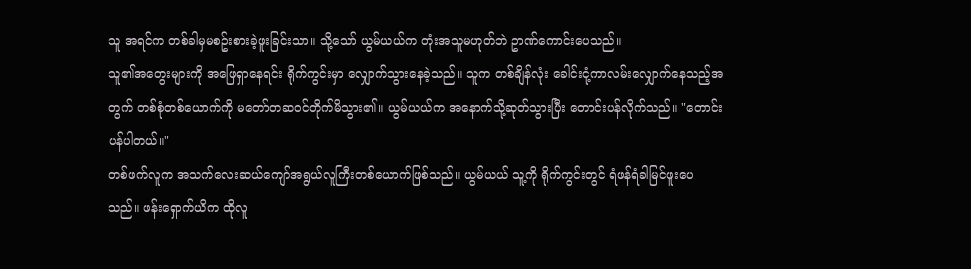သူ အရင်က တစ်ခါမှမစဥ်းစားခဲ့ဖူးခြင်းသာ။ သို့သော် ယွမ်ယယ်က တုံးအသူမဟုတ်ဘဲ ဥာဏ်ကောင်းပေသည်။
သူ၏အတွေးများကို အဖြေရှာနေရင်း ရိုက်ကွင်းမှာ လျှောက်သွားနေခဲ့သည်။ သူက တစ်ချိန်လုံး ခေါင်းငုံ့ကာလမ်းလျှောက်နေသည့်အတွက် တစ်စုံတစ်ယောက်ကို မတော်တဆဝင်တိုက်မိသွား၏။ ယွမ်ယယ်က အနောက်သို့ဆုတ်သွားပြီး တောင်းပန်လိုက်သည်။ "တောင်းပန်ပါတယ်။"
တစ်ဖက်လူက အသက်လေးဆယ်ကျော်အရွယ်လူကြီးတစ်ယောက်ဖြစ်သည်။ ယွမ်ယယ် သူ့ကို ရိုက်ကွင်းတွင် ရံဖန်ရံခါမြင်ဖူးပေသည်။ ဖန်းရှောက်ယိက ထိုလူ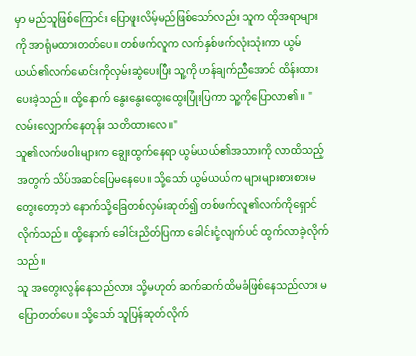မှာ မည်သူဖြစ်ကြောင်း ပြောဖူးလိမ့်မည်ဖြစ်သော်လည်း သူက ထိုအရာများကို အာရုံမထားတတ်ပေ။ တစ်ဖက်လူက လက်နှစ်ဖက်လုံးသုံးကာ ယွမ်ယယ်၏လက်မောင်းကိုလှမ်းဆွဲပေးပြီး သူ့ကို ဟန်ချက်ညီအောင် ထိန်းထားပေးခဲ့သည်။ ထို့နောက် နွေးနွေးထွေးထွေးပြုံးပြကာ သူ့ကိုပြောလာ၏။ "လမ်းလျှောက်နေတုန်း သတိထားလေ။"
သူ၏လက်ဖဝါးများက ချွေးထွက်နေရာ ယွမ်ယယ်၏အသားကို လာထိသည့်အတွက် သိပ်အဆင်ပြေမနေပေ။ သို့သော် ယွမ်ယယ်က များများစားစားမတွေးတော့ဘဲ နောက်သို့ခြေတစ်လှမ်းဆုတ်၍ တစ်ဖက်လူ၏လက်ကိုရှောင်လိုက်သည်။ ထို့နောက် ခေါင်းညိတ်ပြကာ ခေါင်းငုံ့လျက်ပင် ထွက်လာခဲ့လိုက်သည်။
သူ အတွေးလွန်နေသည်လား သို့မဟုတ် ဆက်ဆက်ထိမခံဖြစ်နေသည်လား မပြောတတ်ပေ။ သို့သော် သူပြန်ဆုတ်လိုက်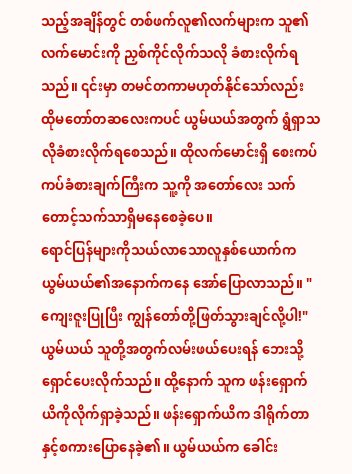သည့်အချိန်တွင် တစ်ဖက်လူ၏လက်များက သူ၏လက်မောင်းကို ညှစ်ကိုင်လိုက်သလို ခံစားလိုက်ရသည်။ ၎င်းမှာ တမင်တကာမဟုတ်နိုင်သော်လည်း ထိုမတော်တဆလေးကပင် ယွမ်ယယ်အတွက် ရွံရှာသလိုခံစားလိုက်ရစေသည်။ ထိုလက်မောင်းရှိ စေးကပ်ကပ်ခံစားချက်ကြီးက သူ့ကို အတော်လေး သက်တောင့်သက်သာရှိမနေစေခဲ့ပေ။
ရောင်ပြန်များကိုသယ်လာသောလူနှစ်ယောက်က ယွမ်ယယ်၏အနောက်ကနေ အော်ပြောလာသည်။ "ကျေးဇူးပြုပြီး ကျွန်တော်တို့ဖြတ်သွားချင်လို့ပါ!"
ယွမ်ယယ် သူတို့အတွက်လမ်းဖယ်ပေးရန် ဘေးသို့ရှောင်ပေးလိုက်သည်။ ထို့နောက် သူက ဖန်းရှောက်ယိကိုလိုက်ရှာခဲ့သည်။ ဖန်းရှောက်ယိက ဒါရိုက်တာနှင့်စကားပြောနေခဲ့၏။ ယွမ်ယယ်က ခေါင်း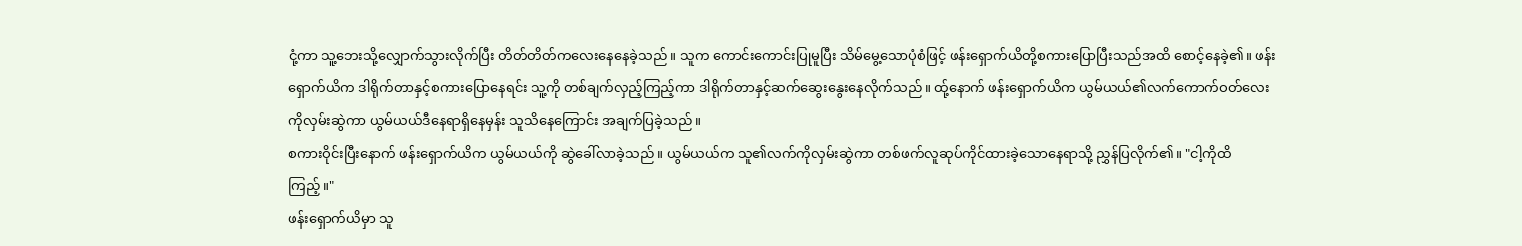ငုံ့ကာ သူ့ဘေးသို့လျှောက်သွားလိုက်ပြီး တိတ်တိတ်ကလေးနေနေခဲ့သည်။ သူက ကောင်းကောင်းပြုမူပြီး သိမ်မွေ့သောပုံစံဖြင့် ဖန်းရှောက်ယိတို့စကားပြောပြီးသည်အထိ စောင့်နေခဲ့၏။ ဖန်းရှောက်ယိက ဒါရိုက်တာနှင့်စကားပြောနေရင်း သူ့ကို တစ်ချက်လှည့်ကြည့်ကာ ဒါရိုက်တာနှင့်ဆက်ဆွေးနွေးနေလိုက်သည်။ ထ်ု့နောက် ဖန်းရှောက်ယိက ယွမ်ယယ်၏လက်ကောက်ဝတ်လေးကိုလှမ်းဆွဲကာ ယွမ်ယယ်ဒီနေရာရှိနေမှန်း သူသိနေကြောင်း အချက်ပြခဲ့သည်။
စကားဝိုင်းပြီးနောက် ဖန်းရှောက်ယိက ယွမ်ယယ်ကို ဆွဲခေါ်လာခဲ့သည်။ ယွမ်ယယ်က သူ၏လက်ကိုလှမ်းဆွဲကာ တစ်ဖက်လူဆုပ်ကိုင်ထားခဲ့သောနေရာသို့ ညွှန်ပြလိုက်၏။ "ငါ့ကိုထိကြည့်။"
ဖန်းရှောက်ယိမှာ သူ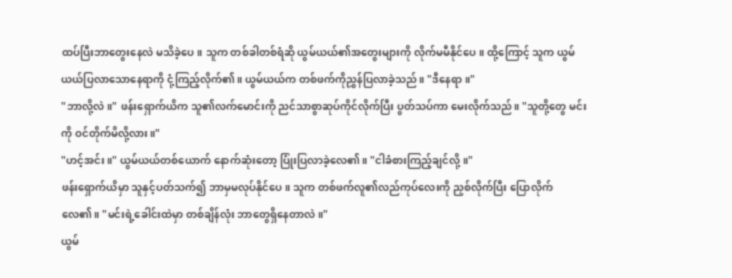ထပ်ပြီးဘာတွေးနေလဲ မသိခဲ့ပေ။ သူက တစ်ခါတစ်ရံဆို ယွမ်ယယ်၏အတွေးများကို လိုက်မမီနိုင်ပေ။ ထို့ကြောင့် သူက ယွမ်ယယ်ပြလာသောနေရာကို ငုံ့ကြည့်လိုက်၏။ ယွမ်ယယ်က တစ်ဖက်ကိုညွှန်ပြလာခဲ့သည်။ "ဒီနေရာ။"
"ဘာလို့လဲ။" ဖန်းရှောက်ယိက သူ၏လက်မောင်းကို ညင်သာစွာဆုပ်ကိုင်လိုက်ပြီး ပွတ်သပ်ကာ မေးလိုက်သည်။ "သူတို့တွေ မင်းကို ဝင်တိုက်မိလို့လား။"
"ဟင့်အင်း။" ယွမ်ယယ်တစ်ယောက် နောက်ဆုံးတော့ ပြုံးပြလာခဲ့လေ၏။ "ငါခံစားကြည့်ချင်လို့။"
ဖန်းရှောက်ယိမှာ သူနှင့်ပတ်သက်၍ ဘာမှမလုပ်နိုင်ပေ။ သူက တစ်ဖက်လူ၏လည်ကုပ်လေးကို ညှစ်လိုက်ပြီး ပြောလိုက်လေ၏။ "မင်းရဲ့ခေါင်းထဲမှာ တစ်ချိန်လုံး ဘာတွေရှိနေတာလဲ။"
ယွမ်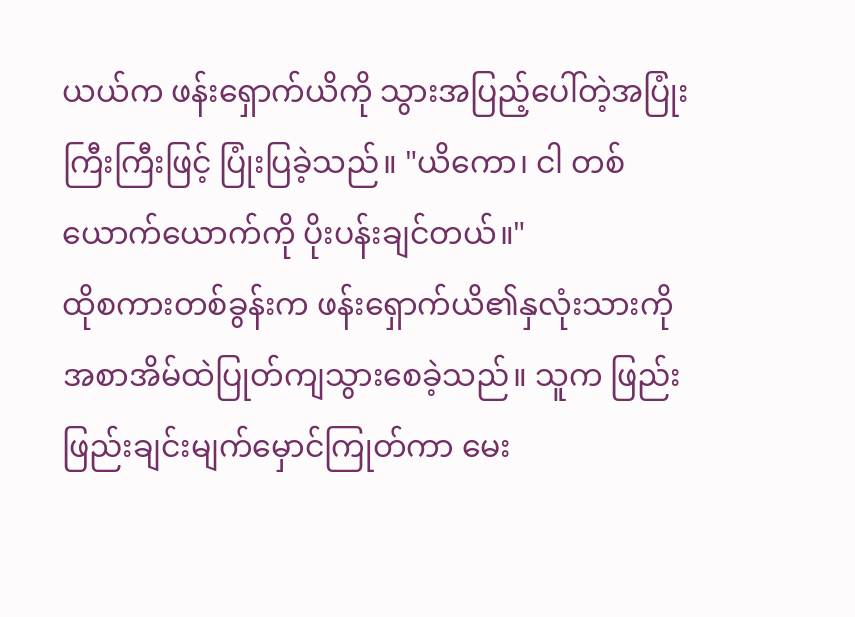ယယ်က ဖန်းရှောက်ယိကို သွားအပြည့်ပေါ်တဲ့အပြုံးကြီးကြီးဖြင့် ပြုံးပြခဲ့သည်။ "ယိကော၊ ငါ တစ်ယောက်ယောက်ကို ပိုးပန်းချင်တယ်။"
ထိုစကားတစ်ခွန်းက ဖန်းရှောက်ယိ၏နှလုံးသားကို အစာအိမ်ထဲပြုတ်ကျသွားစေခဲ့သည်။ သူက ဖြည်းဖြည်းချင်းမျက်မှောင်ကြုတ်ကာ မေး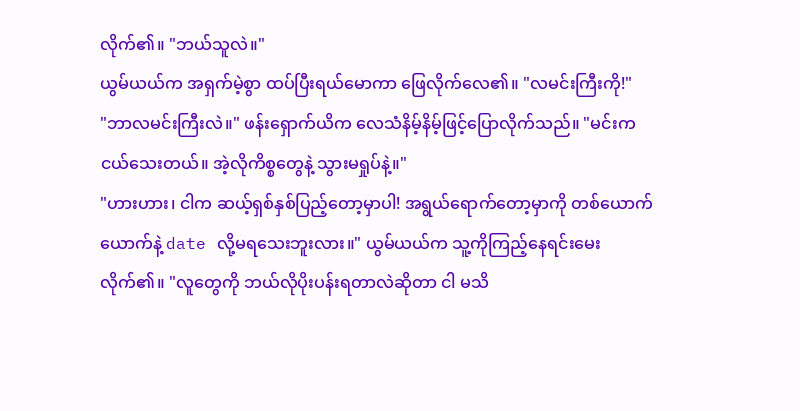လိုက်၏။ "ဘယ်သူလဲ။"
ယွမ်ယယ်က အရှက်မဲ့စွာ ထပ်ပြီးရယ်မောကာ ဖြေလိုက်လေ၏။ "လမင်းကြီးကို!"
"ဘာလမင်းကြီးလဲ။" ဖန်းရှောက်ယိက လေသံနိမ့်နိမ့်ဖြင့်ပြောလိုက်သည်။ "မင်းက ငယ်သေးတယ်။ အဲ့လိုကိစ္စတွေနဲ့ သွားမရှုပ်နဲ့။"
"ဟားဟား၊ ငါက ဆယ့်ရှစ်နှစ်ပြည့်တော့မှာပါ! အရွယ်ရောက်တော့မှာကို တစ်ယောက်ယောက်နဲ့ date လို့မရသေးဘူးလား။" ယွမ်ယယ်က သူ့ကိုကြည့်နေရင်းမေးလိုက်၏။ "လူတွေကို ဘယ်လိုပိုးပန်းရတာလဲဆိုတာ ငါ မသိ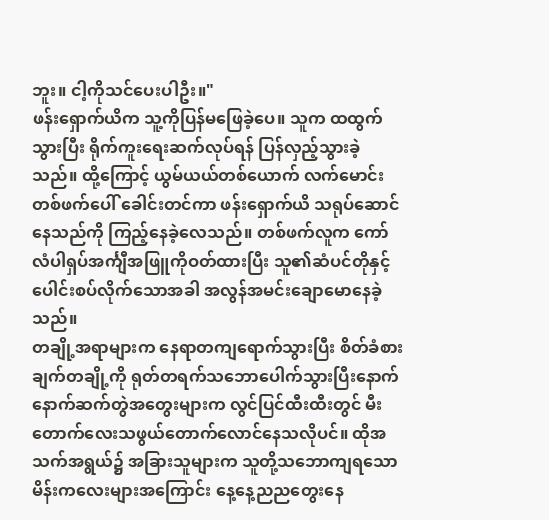ဘူး။ ငါ့ကိုသင်ပေးပါဦး။"
ဖန်းရှောက်ယိက သူ့ကိုပြန်မဖြေခဲ့ပေ။ သူက ထထွက်သွားပြီး ရိုက်ကူးရေးဆက်လုပ်ရန် ပြန်လှည့်သွားခဲ့သည်။ ထို့ကြောင့် ယွမ်ယယ်တစ်ယောက် လက်မောင်းတစ်ဖက်ပေါ် ခေါင်းတင်ကာ ဖန်းရှောက်ယိ သရုပ်ဆောင်နေသည်ကို ကြည့်နေခဲ့လေသည်။ တစ်ဖက်လူက ကော်လံပါရှပ်အင်္ကျီအဖြူကိုဝတ်ထားပြီး သူ၏ဆံပင်တိုနှင့် ပေါင်းစပ်လိုက်သောအခါ အလွန်အမင်းချောမောနေခဲ့သည်။
တချို့အရာများက နေရာတကျရောက်သွားပြီး စိတ်ခံစားချက်တချို့ကို ရုတ်တရက်သဘောပေါက်သွားပြီးနောက် နောက်ဆက်တွဲအတွေးများက လွင်ပြင်ထီးထီးတွင် မီးတောက်လေးသဖွယ်တောက်လောင်နေသလိုပင်။ ထိုအသက်အရွယ်၌ အခြားသူများက သူတို့သဘောကျရသော မိန်းကလေးများအကြောင်း နေ့နေ့ညညတွေးနေ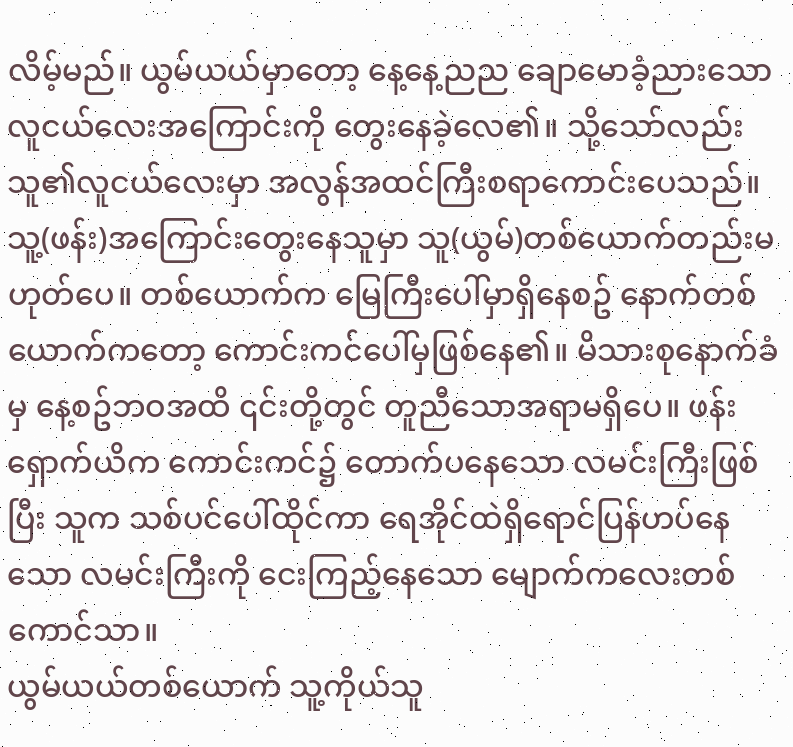လိမ့်မည်။ ယွမ်ယယ်မှာတော့ နေ့နေ့ညည ချောမောခံ့ညားသောလူငယ်လေးအကြောင်းကို တွေးနေခဲ့လေ၏။ သို့သော်လည်း သူ၏လူငယ်လေးမှာ အလွန်အထင်ကြီးစရာကောင်းပေသည်။ သူ့(ဖန်း)အကြောင်းတွေးနေသူမှာ သူ(ယွမ်)တစ်ယောက်တည်းမဟုတ်ပေ။ တစ်ယောက်က မြေကြီးပေါ်မှာရှိနေစဥ် နောက်တစ်ယောက်ကတော့ ကောင်းကင်ပေါ်မှဖြစ်နေ၏။ မိသားစုနောက်ခံမှ နေ့စဥ်ဘဝအထိ ၎င်းတို့တွင် တူညီသောအရာမရှိပေ။ ဖန်းရှောက်ယိက ကောင်းကင်၌ တောက်ပနေသော လမင်းကြီးဖြစ်ပြီး သူက သစ်ပင်ပေါ်ထိုင်ကာ ရေအိုင်ထဲရှိရောင်ပြန်ဟပ်နေသော လမင်းကြီးကို ငေးကြည့်နေသော မျောက်ကလေးတစ်ကောင်သာ။
ယွမ်ယယ်တစ်ယောက် သူ့ကိုယ်သူ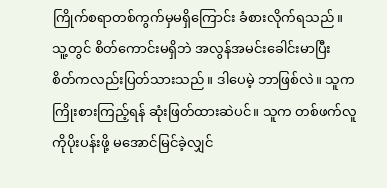ကြိုက်စရာတစ်ကွက်မှမရှိကြောင်း ခံစားလိုက်ရသည်။ သူ့တွင် စိတ်ကောင်းမရှိဘဲ အလွန်အမင်းခေါင်းမာပြီး စိတ်ကလည်းပြတ်သားသည်။ ဒါပေမဲ့ ဘာဖြစ်လဲ။ သူက ကြိုးစားကြည့်ရန် ဆုံးဖြတ်ထားဆဲပင်။ သူက တစ်ဖက်လူကိုပိုးပန်းဖို့ မအောင်မြင်ခဲ့လျှင်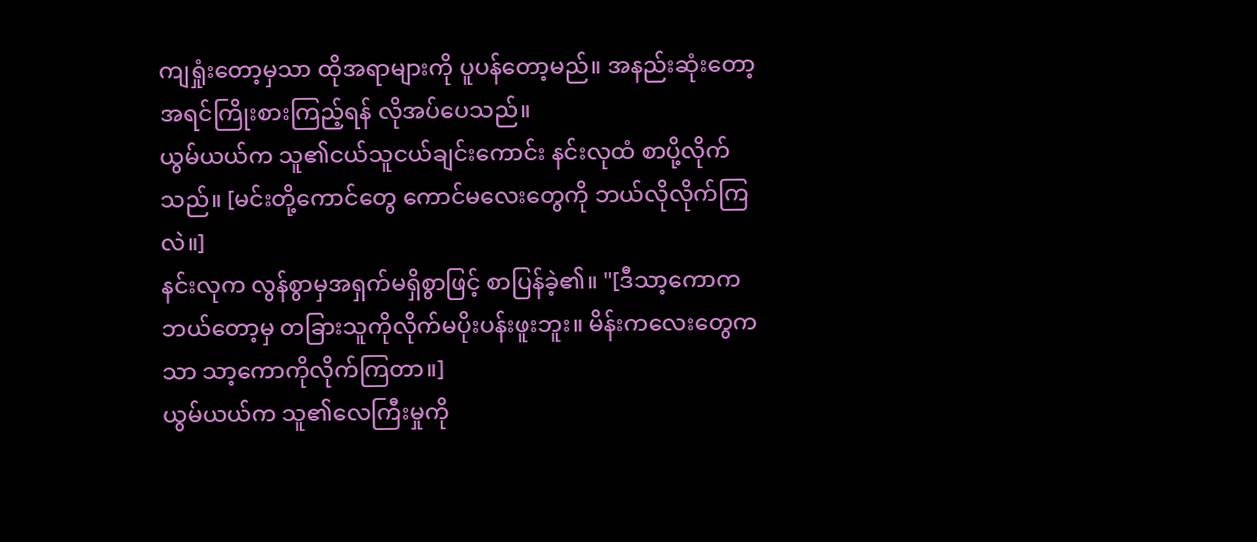ကျရှုံးတော့မှသာ ထိုအရာများကို ပူပန်တော့မည်။ အနည်းဆုံးတော့ အရင်ကြိုးစားကြည့်ရန် လိုအပ်ပေသည်။
ယွမ်ယယ်က သူ၏ငယ်သူငယ်ချင်းကောင်း နင်းလုထံ စာပို့လိုက်သည်။ [မင်းတို့ကောင်တွေ ကောင်မလေးတွေကို ဘယ်လိုလိုက်ကြလဲ။]
နင်းလုက လွန်စွာမှအရှက်မရှိစွာဖြင့် စာပြန်ခဲ့၏။ "[ဒီသာ့ကောက ဘယ်တော့မှ တခြားသူကိုလိုက်မပိုးပန်းဖူးဘူး။ မိန်းကလေးတွေကသာ သာ့ကောကိုလိုက်ကြတာ။]
ယွမ်ယယ်က သူ၏လေကြီးမှုကို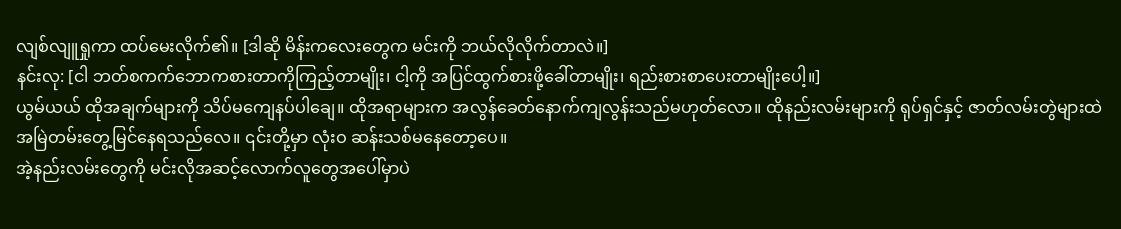လျစ်လျူရှုကာ ထပ်မေးလိုက်၏။ [ဒါဆို မိန်းကလေးတွေက မင်းကို ဘယ်လိုလိုက်တာလဲ။]
နင်းလု: [ငါ ဘတ်စကက်ဘောကစားတာကိုကြည့်တာမျိုး၊ ငါ့ကို အပြင်ထွက်စားဖို့ခေါ်တာမျိုး၊ ရည်းစားစာပေးတာမျိုးပေါ့။]
ယွမ်ယယ် ထိုအချက်များကို သိပ်မကျေနပ်ပါချေ။ ထိုအရာများက အလွန်ခေတ်နောက်ကျလွန်းသည်မဟုတ်လော။ ထိုနည်းလမ်းများကို ရုပ်ရှင်နှင့် ဇာတ်လမ်းတွဲများထဲ အမြဲတမ်းတွေ့မြင်နေရသည်လေ။ ၎င်းတို့မှာ လုံးဝ ဆန်းသစ်မနေတော့ပေ။
အဲ့နည်းလမ်းတွေကို မင်းလိုအဆင့်လောက်လူတွေအပေါ်မှာပဲ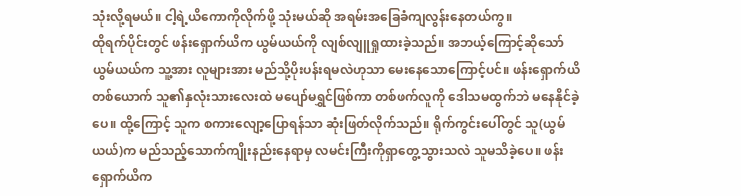သုံးလို့ရမယ်။ ငါ့ရဲ့ယိကောကိုလိုက်ဖို့ သုံးမယ်ဆို အရမ်းအခြေခံကျလွန်းနေတယ်ကွ။
ထိုရက်ပိုင်းတွင် ဖန်းရှောက်ယိက ယွမ်ယယ်ကို လျစ်လျူရှုထားခဲ့သည်။ အဘယ့်ကြောင့်ဆိုသော် ယွမ်ယယ်က သူ့အား လူများအား မည်သို့ပိုးပန်းရမလဲဟုသာ မေးနေသောကြောင့်ပင်။ ဖန်းရှောက်ယိတစ်ယောက် သူ၏နှလုံးသားလေးထဲ မပျော်မရွှင်ဖြစ်ကာ တစ်ဖက်လူကို ဒေါသမထွက်ဘဲ မနေနိုင်ခဲ့ပေ။ ထို့ကြောင့် သူက စကားလျော့ပြောရန်သာ ဆုံးဖြတ်လိုက်သည်။ ရိုက်ကွင်းပေါ်တွင် သူ(ယွမ်ယယ်)က မည်သည့်သောက်ကျိုးနည်းနေရာမှ လမင်းကြီးကိုရှာတွေ့သွားသလဲ သူမသိခဲ့ပေ။ ဖန်းရှောက်ယိက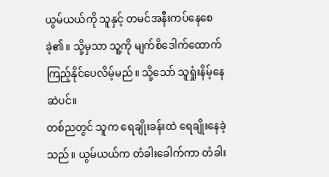ယွမ်ယယ်ကို သူနှင့် တမင်အနီးကပ်နေစေခဲ့၏။ သို့မှသာ သူ့ကို မျက်စိဒေါက်ထောက်ကြည့်နိုင်ပေလိမ့်မည်။ သို့သော် သူရှုံးနိမ့်နေဆဲပင်။
တစ်ညတွင် သူက ရေချိုးခန်းထဲ ရေချိုးနေခဲ့သည်။ ယွမ်ယယ်က တံခါးခေါက်ကာ တံခါး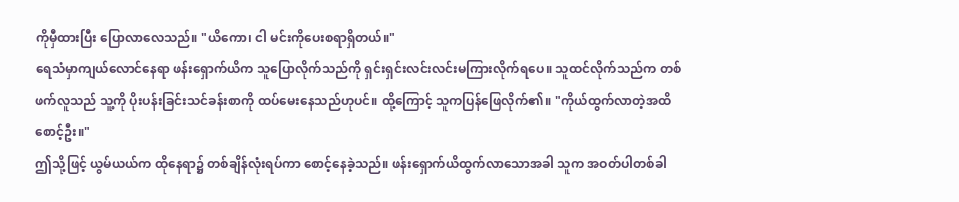ကိုမှီထားပြီး ပြောလာလေသည်။ "ယိကော၊ ငါ မင်းကိုပေးစရာရှိတယ်။"
ရေသံမှာကျယ်လောင်နေရာ ဖန်းရှောက်ယိက သူပြောလိုက်သည်ကို ရှင်းရှင်းလင်းလင်းမကြားလိုက်ရပေ။ သူထင်လိုက်သည်က တစ်ဖက်လူသည် သူ့ကို ပိုးပန်းခြင်းသင်ခန်းစာကို ထပ်မေးနေသည်ဟုပင်။ ထို့ကြောင့် သူကပြန်ဖြေလိုက်၏။ "ကိုယ်ထွက်လာတဲ့အထိ စောင့်ဦး။"
ဤသို့ဖြင့် ယွမ်ယယ်က ထိုနေရာ၌ တစ်ချိန်လုံးရပ်ကာ စောင့်နေခဲ့သည်။ ဖန်းရှောက်ယိထွက်လာသောအခါ သူက အဝတ်ပါတစ်ခါ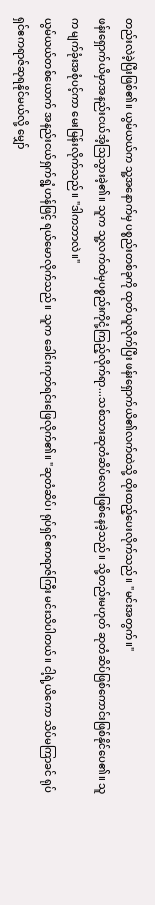တည်းလဲခဲ့ပြီးဖြစ်၏။ ယွမ်ယယ်က သူ့အနောက်မှ ပစ္စည်းတစ်ခုကို ထုတ်ယူလိုက်ပြီး ဖန်းရှောက်ယိ၏လက်ထဲသို့ ထိုးထည့်ပေးလိုက်သည်။ "မင်းအတွက်။"
ဖန်းရှောက်ယိမှာအနည်းငယ်အံ့သြသွားခဲ့၏။ သူက သူ့လက်ထဲမှပစ္စည်းကိုငုံ့ကြည့်လိုက်ရာ...သစ်သားဆုတံဆိပ်လေးဖြစ်နေခဲ့သည်။ သို့တည်းမဟုတ် ဆုတံဆိပ်ဖြစ်ကောင်းဖြစ်နိုင်ပေ၏။ သူက မျက်ခုံးအစုံပင့်ကာ မေးမြန်းလိုက်သည်။ "ဒါကဘာလဲ။"
ယွမ်ယယ်တစ်ယောက် အနည်းငယ်ရှက်ရွံ့ဟန်ဖြင့် ရယ်မောလိုက်သည်။ သူက ခေါင်းကုတ်ရင်းဖြေလိုက်၏။ "ဆုတံဆိပ်၊ ရုပ်ရှင်ဧကရာဇ်ကြီး မင်းသိပါတယ်။ ငါ့ရဲ့ယိကော သိပ်မကြာခင် ရုပ်ရှင်ဧကရာဇ်ဆုရနိုင်မယ်လို့ မျှော်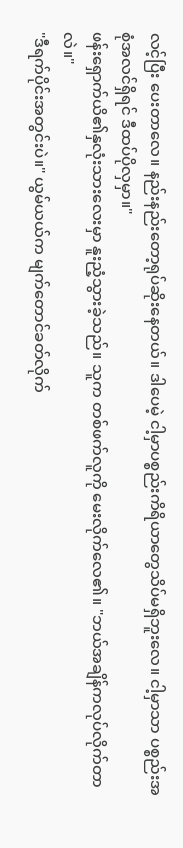လင့်ပြီး ပေးတာလေ။ နည်းနည်းတော့ရုပ်ဆိုးနေတယ်။ ဒါပေမဲ့ ငါ့မှာပစ္စည်းကိရိယာတွေသိပ်မရှိဘူးလေ။ ငါ့မှာသာ ပစ္စည်းအစုံအလင်ရှိရင် ဒီထပ်ပိုလှမှာ။"
ဖန်းရှောက်ယိ၏နှလုံးသားလေးမှာ နူးညံ့သွားခဲ့သည်။ သူက တစ်ဖက်လူကို မေးလိုက်လေ၏။ "ဘယ်အချိန်ကလုပ်လိုက်တာလဲ။"
"ဒီရက်ပိုင်းအတွင်းပဲ။" ယွမ်ယယ်က မျက်တောင်ခတ်လိုက်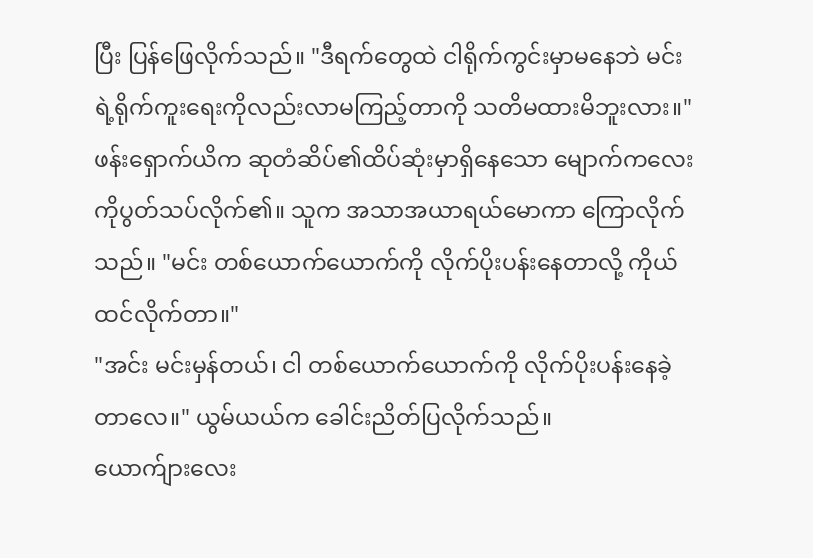ပြီး ပြန်ဖြေလိုက်သည်။ "ဒီရက်တွေထဲ ငါရိုက်ကွင်းမှာမနေဘဲ မင်းရဲ့ရိုက်ကူးရေးကိုလည်းလာမကြည့်တာကို သတိမထားမိဘူးလား။"
ဖန်းရှောက်ယိက ဆုတံဆိပ်၏ထိပ်ဆုံးမှာရှိနေသော မျောက်ကလေးကိုပွတ်သပ်လိုက်၏။ သူက အသာအယာရယ်မောကာ ကြောလိုက်သည်။ "မင်း တစ်ယောက်ယောက်ကို လိုက်ပိုးပန်းနေတာလို့ ကိုယ်ထင်လိုက်တာ။"
"အင်း မင်းမှန်တယ်၊ ငါ တစ်ယောက်ယောက်ကို လိုက်ပိုးပန်းနေခဲ့တာလေ။" ယွမ်ယယ်က ခေါင်းညိတ်ပြလိုက်သည်။
ယောက်ျားလေး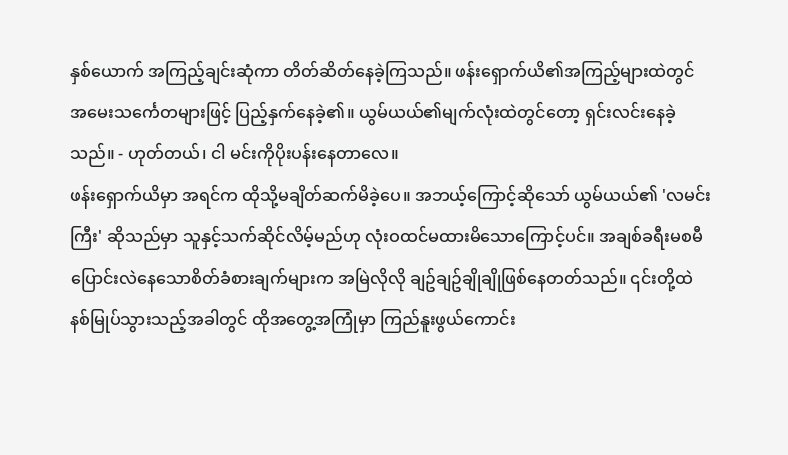နှစ်ယောက် အကြည့်ချင်းဆုံကာ တိတ်ဆိတ်နေခဲ့ကြသည်။ ဖန်းရှောက်ယိ၏အကြည့်များထဲတွင် အမေးသင်္ကေတများဖြင့် ပြည့်နှက်နေခဲ့၏။ ယွမ်ယယ်၏မျက်လုံးထဲတွင်တော့ ရှင်းလင်းနေခဲ့သည်။ - ဟုတ်တယ်၊ ငါ မင်းကိုပိုးပန်းနေတာလေ။
ဖန်းရှောက်ယိမှာ အရင်က ထိုသို့မချိတ်ဆက်မိခဲ့ပေ။ အဘယ့်ကြောင့်ဆိုသော် ယွမ်ယယ်၏ 'လမင်းကြီး' ဆိုသည်မှာ သူနှင့်သက်ဆိုင်လိမ့်မည်ဟု လုံးဝထင်မထားမိသောကြောင့်ပင်။ အချစ်ခရီးမစမီ ပြောင်းလဲနေသောစိတ်ခံစားချက်များက အမြဲလိုလို ချဥ်ချဥ်ချိုချိုဖြစ်နေတတ်သည်။ ၎င်းတို့ထဲ နစ်မြုပ်သွားသည့်အခါတွင် ထိုအတွေ့အကြုံမှာ ကြည်နူးဖွယ်ကောင်း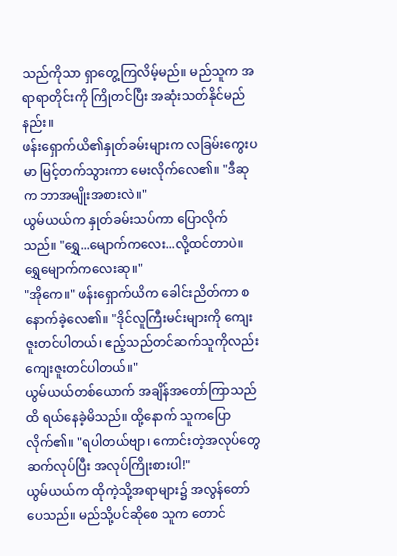သည်ကိုသာ ရှာတွေ့ကြလိမ့်မည်။ မည်သူက အရာရာတိုင်းကို ကြိုတင်ပြီး အဆုံးသတ်နိုင်မည်နည်း။
ဖန်းရှောက်ယိ၏နှုတ်ခမ်းများက လခြမ်းကွေးပမာ မြင့်တက်သွားကာ မေးလိုက်လေ၏။ "ဒီဆုက ဘာအမျိုးအစားလဲ။"
ယွမ်ယယ်က နှုတ်ခမ်းသပ်ကာ ပြောလိုက်သည်။ "ရွှေ...မျောက်ကလေး...လို့ထင်တာပဲ။ ရွှေမျောက်ကလေးဆု။"
"အိုကေ။" ဖန်းရှောက်ယိက ခေါင်းညိတ်ကာ စနောက်ခဲ့လေ၏။ "ဒိုင်လူကြီးမင်းများကို ကျေးဇူးတင်ပါတယ်၊ ဧည့်သည်တင်ဆက်သူကိုလည်း ကျေးဇူးတင်ပါတယ်။"
ယွမ်ယယ်တစ်ယောက် အချိန်အတော်ကြာသည်ထိ ရယ်နေခဲ့မိသည်။ ထို့နောက် သူကပြောလိုက်၏။ "ရပါတယ်ဗျာ၊ ကောင်းတဲ့အလုပ်တွေဆက်လုပ်ပြီး အလုပ်ကြိုးစားပါ!"
ယွမ်ယယ်က ထိုကဲ့သို့အရာများ၌ အလွန်တော်ပေသည်။ မည်သို့ပင်ဆိုစေ သူက တောင်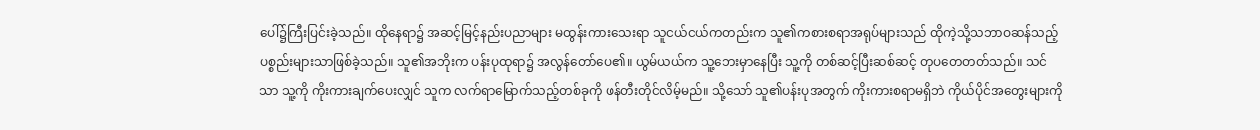ပေါ်၌ကြီးပြင်းခဲ့သည်။ ထိုနေရာ၌ အဆင့်မြင့်နည်းပညာများ မထွန်းကားသေးရာ သူငယ်ငယ်ကတည်းက သူ၏ကစားစရာအရုပ်များသည် ထိုကဲ့သို့သဘာဝဆန်သည့် ပစ္စည်းများသာဖြစ်ခဲ့သည်။ သူ၏အဘိုးက ပန်းပုထုရာ၌ အလွန်တော်ပေ၏။ ယွမ်ယယ်က သူ့ဘေးမှာနေပြီး သူ့ကို တစ်ဆင့်ပြီးဆစ်ဆင့် တုပတေတတ်သည်။ သင်သာ သူ့ကို ကိုးကားချက်ပေးလျှင် သူက လက်ရာမြောက်သည့်တစ်ခုကို ဖန်တီးတိုင်လိမ့်မည်။ သို့သော် သူ၏ပန်းပုအတွက် ကိုးကားစရာမရှိဘဲ ကိုယ်ပိုင်အတွေးများကို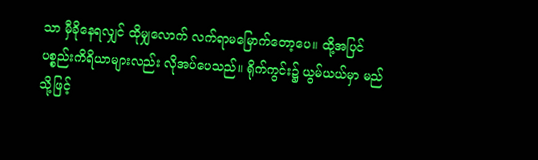သာ မှီခိုနေရလျှင် ထိုမျှလောက် လက်ရာမမြောက်တော့ပေ။ ထို့အပြင် ပစ္စည်းကိရိယာများလည်း လိုအပ်ပေသည်။ ရိုက်ကွင်း၌ ယွမ်ယယ်မှာ မည်သို့ဖြင့်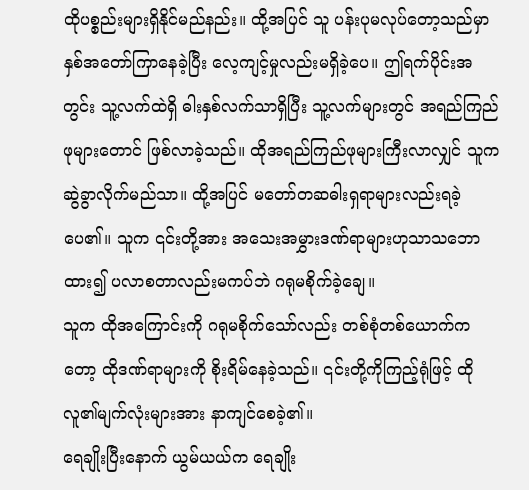ထိုပစ္စည်းများရှိနိုင်မည်နည်း။ ထို့အပြင် သူ ပန်းပုမလုပ်တော့သည်မှာ နှစ်အတော်ကြာနေခဲ့ပြီး လေ့ကျင့်မှုလည်းမရှိခဲ့ပေ။ ဤရက်ပိုင်းအတွင်း သူ့လက်ထဲရှိ ဓါးနှစ်လက်သာရှိပြီး သူ့လက်များတွင် အရည်ကြည်ဖုများတောင် ဖြစ်လာခဲ့သည်။ ထိုအရည်ကြည်ဖုများကြီးလာလျှင် သူက ဆွဲခွာလိုက်မည်သာ။ ထို့အပြင် မတော်တဆဓါးရှရာများလည်းရခဲ့ပေ၏။ သူက ၎င်းတို့အား အသေးအမွှားဒဏ်ရာများဟုသာသဘောထား၍ ပလာစတာလည်းမကပ်ဘဲ ဂရုမစိုက်ခဲ့ချေ။
သူက ထိုအကြောင်းကို ဂရုမစိုက်သော်လည်း တစ်စုံတစ်ယောက်ကတော့ ထိုဒဏ်ရာများကို စိုးရိမ်နေခဲ့သည်။ ၎င်းတို့ကိုကြည့်ရုံဖြင့် ထိုလူ၏မျက်လုံးများအား နာကျင်စေခဲ့၏။
ရေချိုးပြီးနောက် ယွမ်ယယ်က ရေချိုး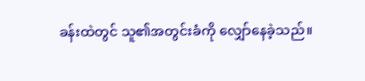ခန်းထဲတွင် သူ၏အတွင်းခံကို လျှော်နေခဲ့သည်။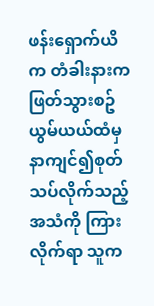ဖန်းရှောက်ယိက တံခါးနားကဖြတ်သွားစဥ် ယွမ်ယယ်ထံမှ နာကျင်၍စုတ်သပ်လိုက်သည့်အသံကို ကြားလိုက်ရာ သူက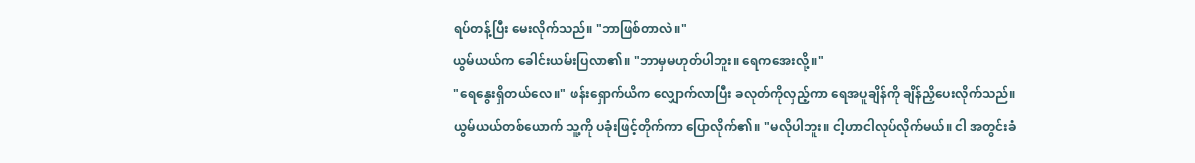ရပ်တန့်ပြီး မေးလိုက်သည်။ "ဘာဖြစ်တာလဲ။"
ယွမ်ယယ်က ခေါင်းယမ်းပြလာ၏။ "ဘာမှမဟုတ်ပါဘူး။ ရေကအေးလို့။"
"ရေနွေးရှိတယ်လေ။" ဖန်းရှောက်ယိက လျှောက်လာပြီး ခလုတ်ကိုလှည့်ကာ ရေအပူချိန်ကို ချိန်ညှိပေးလိုက်သည်။
ယွမ်ယယ်တစ်ယောက် သူ့ကို ပခုံးဖြင့်တိုက်ကာ ပြောလိုက်၏။ "မလိုပါဘူး။ ငါ့ဟာငါလုပ်လိုက်မယ်။ ငါ အတွင်းခံ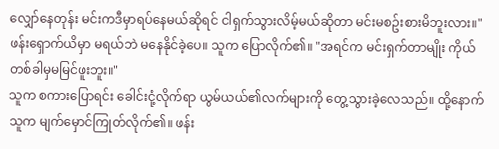လျှော်နေတုန်း မင်းကဒီမှာရပ်နေမယ်ဆိုရင် ငါရှက်သွားလိမ့်မယ်ဆိုတာ မင်းမစဥ်းစားမိဘူးလား။"
ဖန်းရှောက်ယိမှာ မရယ်ဘဲ မနေနိုင်ခဲ့ပေ။ သူက ပြောလိုက်၏။ "အရင်က မင်းရှက်တာမျိုး ကိုယ်တစ်ခါမှမမြင်ဖူးဘူး။"
သူက စကားပြောရင်း ခေါင်းငုံ့လိုက်ရာ ယွမ်ယယ်၏လက်များကို တွေ့သွားခဲ့လေသည်။ ထို့နောက် သူက မျက်မှောင်ကြုတ်လိုက်၏။ ဖန်း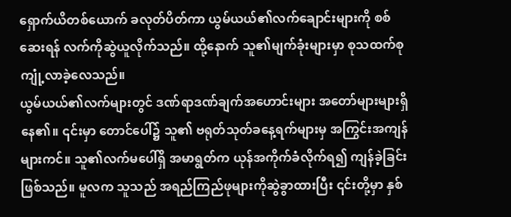ရှောက်ယိတစ်ယောက် ခလုတ်ပိတ်ကာ ယွမ်ယယ်၏လက်ချောင်းများကို စစ်ဆေးရန် လက်ကိုဆွဲယူလိုက်သည်။ ထို့နောက် သူ၏မျက်ခုံးများမှာ စုသထက်စုကျုံ့လာခဲ့လေသည်။
ယွမ်ယယ်၏လက်များတွင် ဒဏ်ရာဒဏ်ချက်အဟောင်းများ အတော်များများရှိနေ၏။ ၎င်းမှာ တောင်ပေါ်၌ သူ၏ ဗရုတ်သုတ်ခနေ့ရက်များမှ အကြွင်းအကျန်များကင်။ သူ၏လက်မပေါ်ရှိ အမာရွတ်က ယုန်အကိုက်ခံလိုက်ရ၍ ကျန်ခဲ့ခြင်းဖြစ်သည်။ မူလက သူသည် အရည်ကြည်ဖုများကိုဆွဲခွာထားပြီး ၎င်းတို့မှာ နှစ်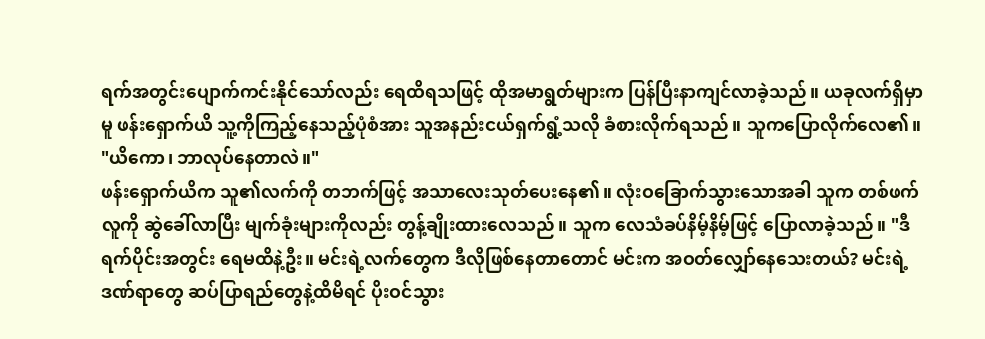ရက်အတွင်းပျောက်ကင်းနိုင်သော်လည်း ရေထိရသဖြင့် ထိုအမာရွတ်များက ပြန်ပြီးနာကျင်လာခဲ့သည်။ ယခုလက်ရှိမှာမူ ဖန်းရှောက်ယိ သူ့ကိုကြည့်နေသည့်ပုံစံအား သူအနည်းငယ်ရှက်ရွံ့သလို ခံစားလိုက်ရသည်။ သူကပြောလိုက်လေ၏။ "ယိကော၊ ဘာလုပ်နေတာလဲ။"
ဖန်းရှောက်ယိက သူ၏လက်ကို တဘက်ဖြင့် အသာလေးသုတ်ပေးနေ၏။ လုံးဝခြောက်သွားသောအခါ သူက တစ်ဖက်လူကို ဆွဲခေါ်လာပြီး မျက်ခုံးများကိုလည်း တွန့်ချိုးထားလေသည်။ သူက လေသံခပ်နိမ့်နိမ့်ဖြင့် ပြောလာခဲ့သည်။ "ဒီရက်ပိုင်းအတွင်း ရေမထိနဲ့ဦး။ မင်းရဲ့လက်တွေက ဒီလိုဖြစ်နေတာတောင် မင်းက အဝတ်လျှော်နေသေးတယ်? မင်းရဲ့ဒဏ်ရာတွေ ဆပ်ပြာရည်တွေနဲ့ထိမိရင် ပိုးဝင်သွား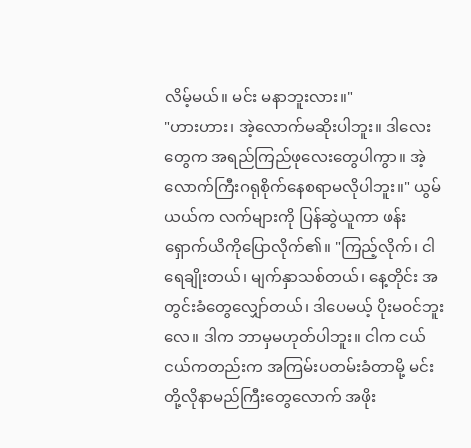လိမ့်မယ်။ မင်း မနာဘူးလား။"
"ဟားဟား၊ အဲ့လောက်မဆိုးပါဘူး။ ဒါလေးတွေက အရည်ကြည်ဖုလေးတွေပါကွာ။ အဲ့လောက်ကြီးဂရုစိုက်နေစရာမလိုပါဘူး။" ယွမ်ယယ်က လက်များကို ပြန်ဆွဲယူကာ ဖန်းရှောက်ယိကိုပြောလိုက်၏။ "ကြည့်လိုက်၊ ငါရေချိုးတယ်၊ မျက်နှာသစ်တယ်၊ နေ့တိုင်း အတွင်းခံတွေလျှော်တယ်၊ ဒါပေမယ့် ပိုးမဝင်ဘူးလေ။ ဒါက ဘာမှမဟုတ်ပါဘူး။ ငါက ငယ်ငယ်ကတည်းက အကြမ်းပတမ်းခံတာမို့ မင်းတို့လိုနာမည်ကြီးတွေလောက် အဖိုး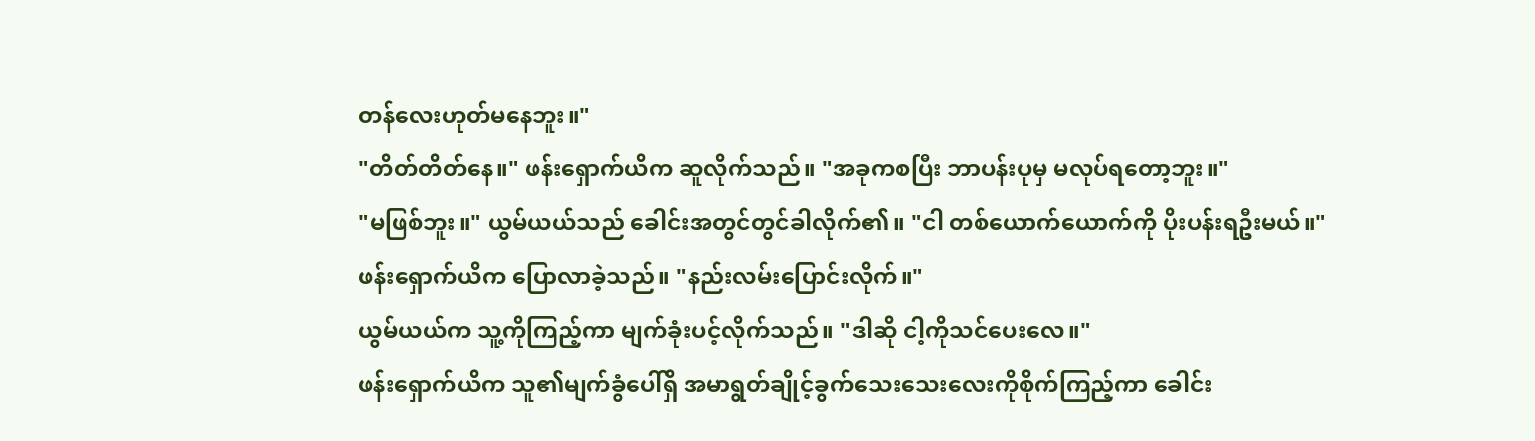တန်လေးဟုတ်မနေဘူး။"
"တိတ်တိတ်နေ။" ဖန်းရှောက်ယိက ဆူလိုက်သည်။ "အခုကစပြီး ဘာပန်းပုမှ မလုပ်ရတော့ဘူး။"
"မဖြစ်ဘူး။" ယွမ်ယယ်သည် ခေါင်းအတွင်တွင်ခါလိုက်၏။ "ငါ တစ်ယောက်ယောက်ကို ပိုးပန်းရဦးမယ်။"
ဖန်းရှောက်ယိက ပြောလာခဲ့သည်။ "နည်းလမ်းပြောင်းလိုက်။"
ယွမ်ယယ်က သူ့ကိုကြည့်ကာ မျက်ခုံးပင့်လိုက်သည်။ "ဒါဆို ငါ့ကိုသင်ပေးလေ။"
ဖန်းရှောက်ယိက သူ၏မျက်ခွံပေါ်ရှိ အမာရွတ်ချိုင့်ခွက်သေးသေးလေးကိုစိုက်ကြည့်ကာ ခေါင်း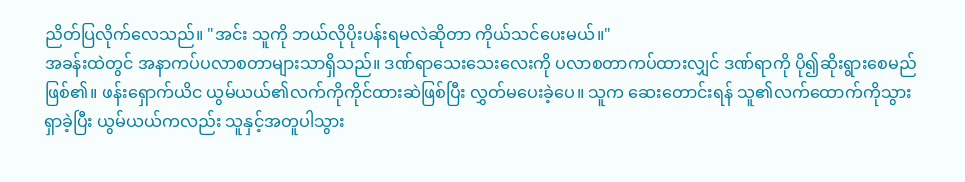ညိတ်ပြလိုက်လေသည်။ "အင်း သူကို ဘယ်လိုပိုးပန်းရမလဲဆိုတာ ကိုယ်သင်ပေးမယ်။"
အခန်းထဲတွင် အနာကပ်ပလာစတာများသာရှိသည်။ ဒဏ်ရာသေးသေးလေးကို ပလာစတာကပ်ထားလျှင် ဒဏ်ရာကို ပို၍ဆိုးရွားစေမည်ဖြစ်၏။ ဖန်းရှောက်ယိင ယွမ်ယယ်၏လက်ကိုကိုင်ထားဆဲဖြစ်ပြီး လွှတ်မပေးခဲ့ပေ။ သူက ဆေးတောင်းရန် သူ၏လက်ထောက်ကိုသွားရှာခဲ့ပြီး ယွမ်ယယ်ကလည်း သူနှင့်အတူပါသွား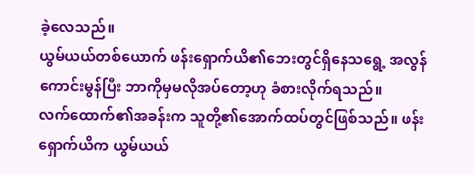ခဲ့လေသည်။
ယွမ်ယယ်တစ်ယောက် ဖန်းရှောက်ယိ၏ဘေးတွင်ရှိနေသရွေ့ အလွန်ကောင်းမွန်ပြီး ဘာကိုမှမလိုအပ်တော့ဟု ခံစားလိုက်ရသည်။
လက်ထောက်၏အခန်းက သူတို့၏အောက်ထပ်တွင်ဖြစ်သည်။ ဖန်းရှောက်ယိက ယွမ်ယယ်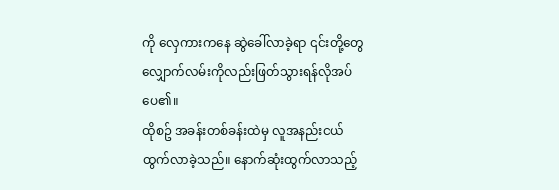ကို လှေကားကနေ ဆွဲခေါ်လာခဲ့ရာ ၎င်းတို့တွေ လျှောက်လမ်းကိုလည်းဖြတ်သွားရန်လိုအပ်ပေ၏။
ထိုစဥ် အခန်းတစ်ခန်းထဲမှ လူအနည်းငယ် ထွက်လာခဲ့သည်။ နောက်ဆုံးထွက်လာသည့်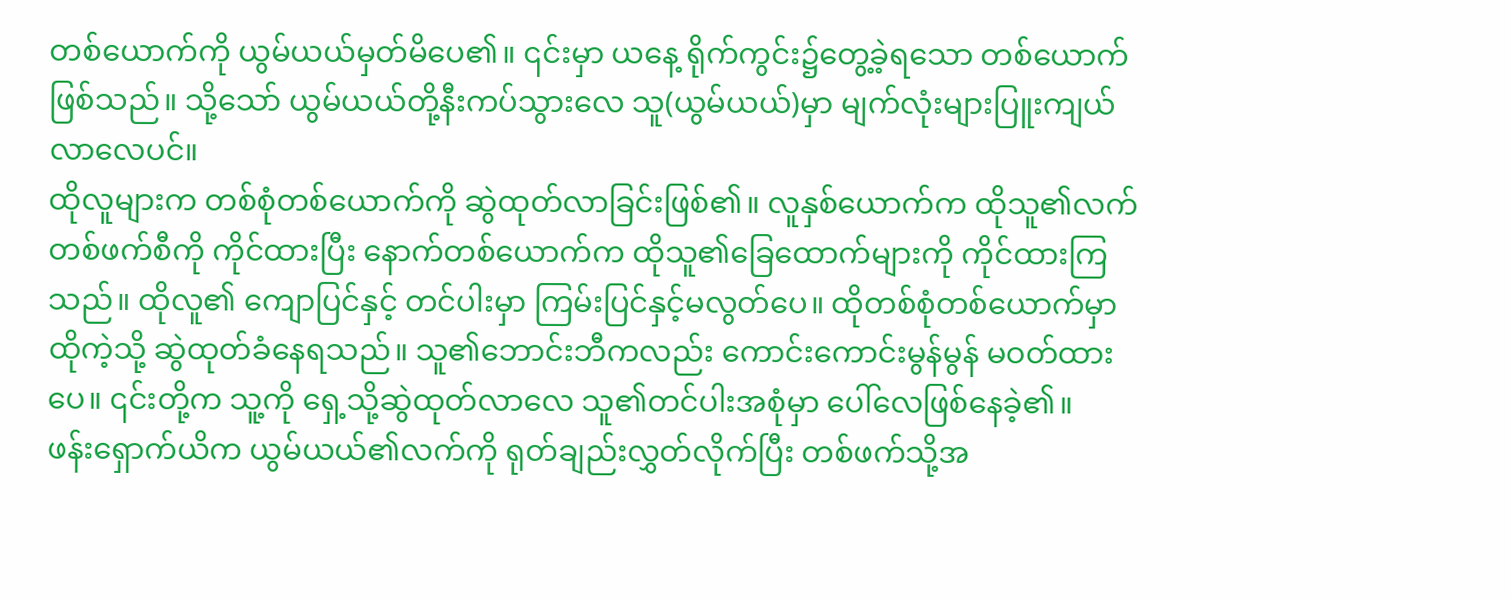တစ်ယောက်ကို ယွမ်ယယ်မှတ်မိပေ၏။ ၎င်းမှာ ယနေ့ ရိုက်ကွင်း၌တွေ့ခဲ့ရသော တစ်ယောက်ဖြစ်သည်။ သို့သော် ယွမ်ယယ်တို့နီးကပ်သွားလေ သူ(ယွမ်ယယ်)မှာ မျက်လုံးများပြူးကျယ်လာလေပင်။
ထိုလူများက တစ်စုံတစ်ယောက်ကို ဆွဲထုတ်လာခြင်းဖြစ်၏။ လူနှစ်ယောက်က ထိုသူ၏လက်တစ်ဖက်စီကို ကိုင်ထားပြီး နောက်တစ်ယောက်က ထိုသူ၏ခြေထောက်များကို ကိုင်ထားကြသည်။ ထိုလူ၏ ကျောပြင်နှင့် တင်ပါးမှာ ကြမ်းပြင်နှင့်မလွတ်ပေ။ ထိုတစ်စုံတစ်ယောက်မှာ ထိုကဲ့သို့ ဆွဲထုတ်ခံနေရသည်။ သူ၏ဘောင်းဘီကလည်း ကောင်းကောင်းမွန်မွန် မဝတ်ထားပေ။ ၎င်းတို့က သူ့ကို ရှေ့သို့ဆွဲထုတ်လာလေ သူ၏တင်ပါးအစုံမှာ ပေါ်လေဖြစ်နေခဲ့၏။
ဖန်းရှောက်ယိက ယွမ်ယယ်၏လက်ကို ရုတ်ချည်းလွှတ်လိုက်ပြီး တစ်ဖက်သို့အ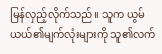မြန်လှည့်လိုက်သည်။ သူက ယွမ်ယယ်၏မျက်လုံးများကို သူ၏လက်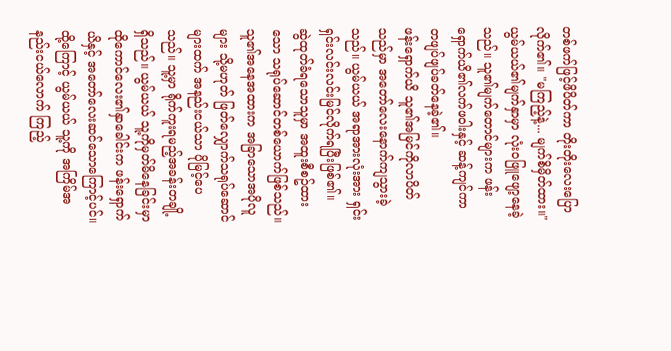တစ်ဖက်ဖြင့်ဖိပိတ်ကာ တိုးတိုးလေးပြောလိုက်၏။ "မကြည့်နဲ့... မျက်စိမှိတ်ထား။"
ယွမ်ယယ်၏မျက်နှာမှာ လုံးဝဖြူဖျော့နေခဲ့သည်။ သူ၏မျက်တောင်များက ဖန်းရှောက်ယိ၏လက်ဖဝါးနှင့် ဆန့်ကျင်ကာ တဖျပ်ဖျပ်ခတ်နေခဲ့၏။
ဖန်းရှောက်ယိ သူ၏အမြင်ကိုလာပိတ်သည်မှာ အတော်လေးနောက်ကျသွားခဲ့သည်။ ယွမ်ယယ် အရာအားလုံးအား ရှင်းရှင်းလင်းလင်းမြင်လိုက်ရပြီးဖြစ်၏။
ဆွဲထုတ်ခံရသောသူမှာ အထူးစီစဥ်ထားသော သရုပ်ဆောင်တစ်ယောက်ဖြစ်သည်။ သူ၏အနေအထားက အခြာသောအပိုလူများ သို့မဟုတ် ဖြတ်လျှောက်သရုပ်ဆောင်များထက် အနည်းငယ်သာ ပိုမြင့်ပေသည်။ သူ့မှာ ရိုက်ကူးရမည့်အခန်းတချို့ရှိသည်။ ယွမ်ယယ် သူ့ကိုမှတ်မိနေခြင်းမှာ ထိုကောင်လေး၏နှာခေါင်းက ဖန်းရှောက်ယိနှင့် အတော်လေးဆင်သောကြောင့်ပင်။ ထို့ကြောင့် ယွမ်ယယ် သူ့ကို အကြိမ်အနည်းငယ်လောက် ကြည့်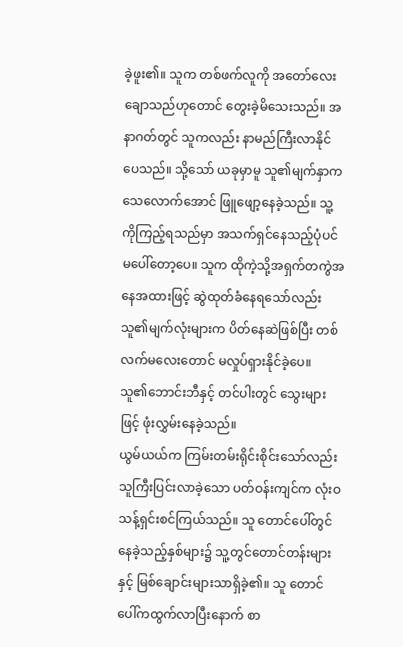ခဲ့ဖူး၏။ သူက တစ်ဖက်လူကို အတော်လေးချောသည်ဟုတောင် တွေးခဲ့မိသေးသည်။ အနာဂတ်တွင် သူကလည်း နာမည်ကြီးလာနိုင်ပေသည်။ သို့သော် ယခုမှာမူ သူ၏မျက်နှာက သေလောက်အောင် ဖြူဖျော့နေခဲ့သည်။ သူ့ကိုကြည့်ရသည်မှာ အသက်ရှင်နေသည့်ပုံပင်မပေါ်တော့ပေ။ သူက ထိုကဲ့သို့အရှက်တကွဲအနေအထားဖြင့် ဆွဲထုတ်ခံနေရသော်လည်း သူ၏မျက်လုံးများက ပိတ်နေဆဲဖြစ်ပြီး တစ်လက်မလေးတောင် မလှုပ်ရှားနိုင်ခဲ့ပေ။
သူ၏ဘောင်းဘီနှင့် တင်ပါးတွင် သွေးများဖြင့် ဖုံးလွှမ်းနေခဲ့သည်။
ယွမ်ယယ်က ကြမ်းတမ်းရိုင်းစိုင်းသော်လည်း သူကြီးပြင်းလာခဲ့သော ပတ်ဝန်းကျင်က လုံးဝသန့်ရှင်းစင်ကြယ်သည်။ သူ တောင်ပေါ်တွင်နေခဲ့သည့်နှစ်များ၌ သူ့တွင်တောင်တန်းများနှင့် မြစ်ချောင်းများသာရှိခဲ့၏။ သူ တောင်ပေါ်ကထွက်လာပြီးနောက် စာ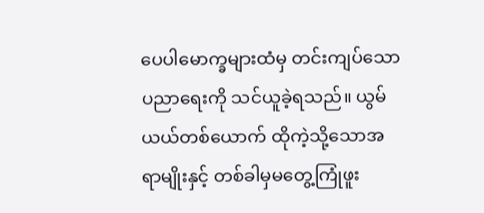ပေပါမောက္ခများထံမှ တင်းကျပ်သောပညာရေးကို သင်ယူခဲ့ရသည်။ ယွမ်ယယ်တစ်ယောက် ထိုကဲ့သို့သောအရာမျိုးနှင့် တစ်ခါမှမတွေ့ကြုံဖူး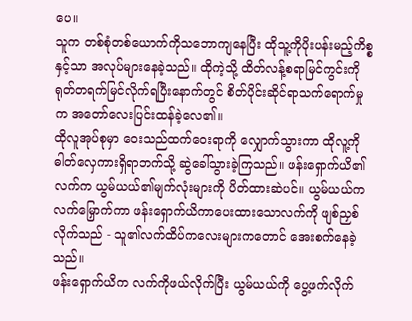ပေ။
သူက တစ်စုံတစ်ယောက်ကိုသဘောကျနေပြီး ထိုသူ့ကိုပိုးပန်းမည့်ကိစ္စနှင့်သာ အလုပ်များနေခဲ့သည်။ ထိုကဲ့သို့ ထိတ်လန့်စရာမြင်ကွင်းကို ရုတ်တရက်မြင်လိုက်ရပြီးနောက်တွင် စိတ်ပိုင်းဆိုင်ရာသက်ရောက်မှုက အတော်လေးပြင်းထန်ခဲ့လေ၏။
ထိုလူအုပ်စုမှာ ဝေးသည်ထက်ဝေးရာကို လျှောက်သွားကာ ထိုလူ့ကို ဓါတ်လှေကားရှိရာဘက်သို့ ဆွဲခေါ်သွားခဲ့ကြသည်။ ဖန်းရှောက်ယိ၏လက်က ယွမ်ယယ်၏မျက်လုံးများကို ပိတ်ထားဆဲပင်။ ယွမ်ယယ်က လက်မြှောက်ကာ ဖန်းရှောက်ယိကာပေးထားသောလက်ကို ဖျစ်ညှစ်လိုက်သည် - သူ၏လက်ထိပ်ကလေးများကတောင် အေးစက်နေခဲ့သည်။
ဖန်းရှောက်ယိက လက်ကိုဖယ်လိုက်ပြီး ယွမ်ယယ်ကို ပွေ့ဖက်လိုက်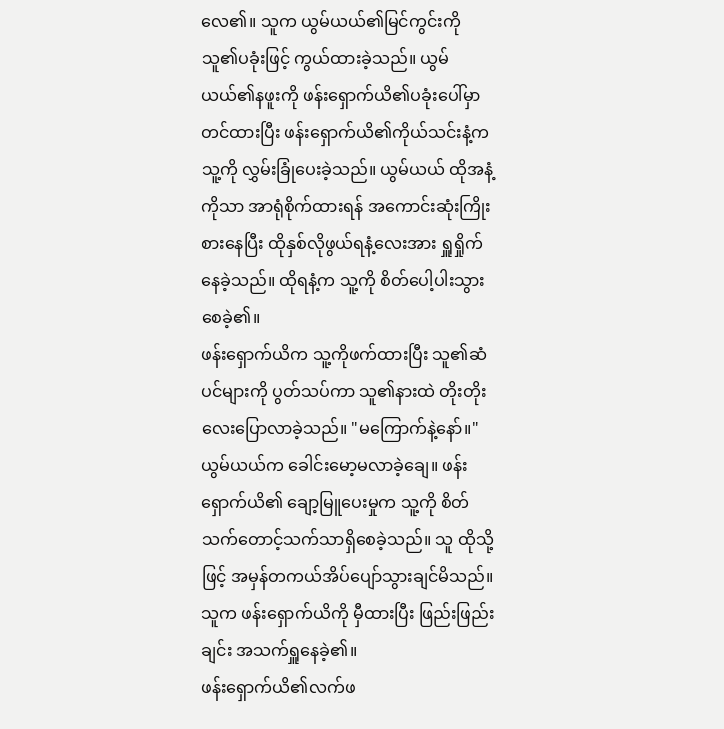လေ၏။ သူက ယွမ်ယယ်၏မြင်ကွင်းကို သူ၏ပခုံးဖြင့် ကွယ်ထားခဲ့သည်။ ယွမ်ယယ်၏နဖူးကို ဖန်းရှောက်ယိ၏ပခုံးပေါ်မှာ တင်ထားပြီး ဖန်းရှောက်ယိ၏ကိုယ်သင်းနံ့က သူ့ကို လွှမ်းခြုံပေးခဲ့သည်။ ယွမ်ယယ် ထိုအနံ့ကိုသာ အာရုံစိုက်ထားရန် အကောင်းဆုံးကြိုးစားနေပြီး ထိုနှစ်လိုဖွယ်ရနံ့လေးအား ရှူရှိုက်နေခဲ့သည်။ ထိုရနံ့က သူ့ကို စိတ်ပေါ့ပါးသွားစေခဲ့၏။
ဖန်းရှောက်ယိက သူ့ကိုဖက်ထားပြီး သူ၏ဆံပင်များကို ပွတ်သပ်ကာ သူ၏နားထဲ တိုးတိုးလေးပြောလာခဲ့သည်။ "မကြောက်နဲ့နော်။"
ယွမ်ယယ်က ခေါင်းမော့မလာခဲ့ချေ။ ဖန်းရှောက်ယိ၏ ချော့မြူပေးမှုက သူ့ကို စိတ်သက်တောင့်သက်သာရှိစေခဲ့သည်။ သူ ထိုသို့ဖြင့် အမှန်တကယ်အိပ်ပျော်သွားချင်မိသည်။ သူက ဖန်းရှောက်ယိကို မှီထားပြီး ဖြည်းဖြည်းချင်း အသက်ရှူနေခဲ့၏။
ဖန်းရှောက်ယိ၏လက်ဖ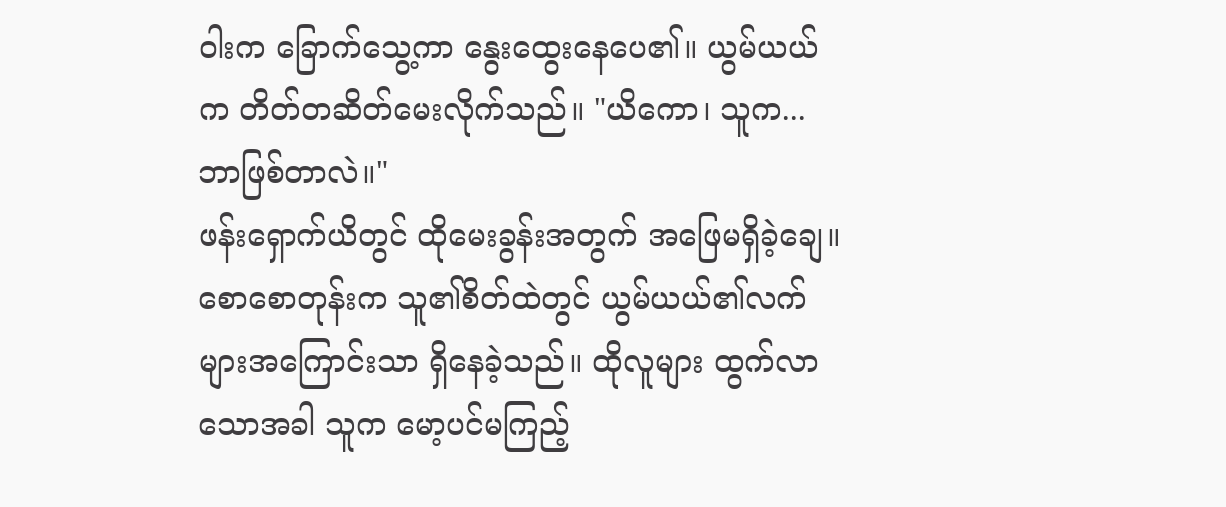ဝါးက ခြောက်သွေ့ကာ နွေးထွေးနေပေ၏။ ယွမ်ယယ်က တိတ်တဆိတ်မေးလိုက်သည်။ "ယိကော၊ သူက... ဘာဖြစ်တာလဲ။"
ဖန်းရှောက်ယိတွင် ထိုမေးခွန်းအတွက် အဖြေမရှိခဲ့ချေ။ စောစောတုန်းက သူ၏စိတ်ထဲတွင် ယွမ်ယယ်၏လက်များအကြောင်းသာ ရှိနေခဲ့သည်။ ထိုလူများ ထွက်လာသောအခါ သူက မော့ပင်မကြည့်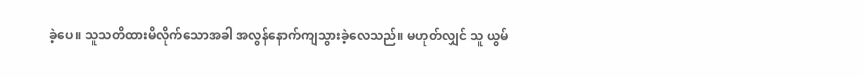ခဲ့ပေ။ သူသတိထားမိလိုက်သောအခါ အလွန်နောက်ကျသွားခဲ့လေသည်။ မဟုတ်လျှင် သူ ယွမ်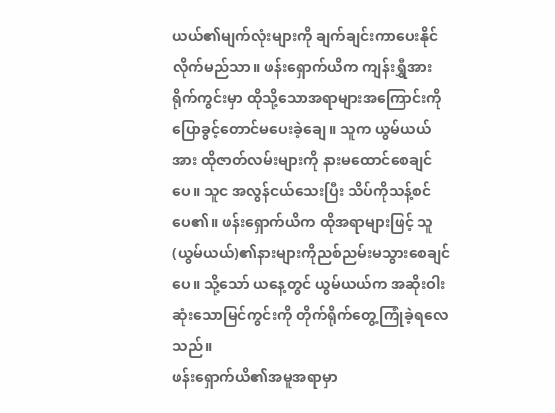ယယ်၏မျက်လုံးများကို ချက်ချင်းကာပေးနိုင်လိုက်မည်သာ။ ဖန်းရှောက်ယိက ကျန်းရွှီအား ရိုက်ကွင်းမှာ ထိုသို့သောအရာများအကြောင်းကို ပြောခွင့်တောင်မပေးခဲ့ချေ။ သူက ယွမ်ယယ်အား ထိုဇာတ်လမ်းများကို နားမထောင်စေချင်ပေ။ သူင အလွန်ငယ်သေးပြီး သိပ်ကိုသန့်စင်ပေ၏။ ဖန်းရှောက်ယိက ထိုအရာများဖြင့် သူ(ယွမ်ယယ်)၏နားများကိုညစ်ညမ်းမသွားစေချင်ပေ။ သို့သော် ယနေ့တွင် ယွမ်ယယ်က အဆိုးဝါးဆုံးသောမြင်ကွင်းကို တိုက်ရိုက်တွေ့ကြုံခဲ့ရလေသည်။
ဖန်းရှောက်ယိ၏အမူအရာမှာ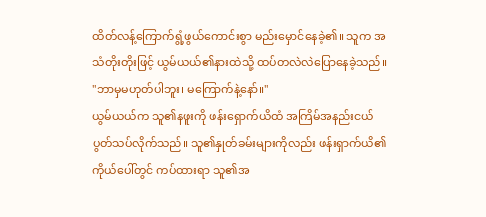ထိတ်လန့်ကြောက်ရွံ့ဖွယ်ကောင်းစွာ မည်းမှောင်နေခဲ့၏။ သူက အသံတိုးတိုးဖြင့် ယွမ်ယယ်၏နားထဲသို့ ထပ်တလဲလဲပြောနေခဲ့သည်။ "ဘာမှမဟုတ်ပါဘူး၊ မကြောက်နဲ့နော်။"
ယွမ်ယယ်က သူ၏နဖူးကို ဖန်းရှောက်ယိထံ အကြိမ်အနည်းငယ် ပွတ်သပ်လိုက်သည်။ သူ၏နှုတ်ခမ်းများကိုလည်း ဖန်းရှာက်ယိ၏ကိုယ်ပေါ်တွင် ကပ်ထားရာ သူ၏အ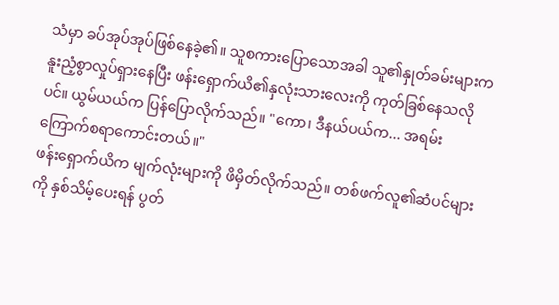သံမှာ ခပ်အုပ်အုပ်ဖြစ်နေခဲ့၏။ သူစကားပြောသောအခါ သူ၏နှုတ်ခမ်းများက နူးညံ့စွာလှုပ်ရှားနေပြီး ဖန်းရှောက်ယိ၏နှလုံးသားလေးကို ကုတ်ခြစ်နေသလိုပင်။ ယွမ်ယယ်က ပြန်ပြောလိုက်သည်။ "ကော၊ ဒီနယ်ပယ်က... အရမ်း ကြောက်စရာကောင်းတယ်။"
ဖန်းရှောက်ယိက မျက်လုံးများကို ဖိမှိတ်လိုက်သည်။ တစ်ဖက်လူ၏ဆံပင်များကို နှစ်သိမ့်ပေးရန် ပွတ်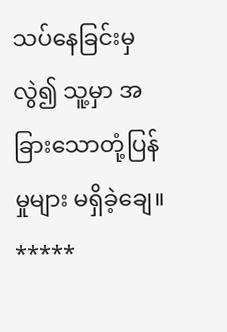သပ်နေခြင်းမှလွဲ၍ သူ့မှာ အခြားသောတုံ့ပြန်မှုများ မရှိခဲ့ချေ။
*****